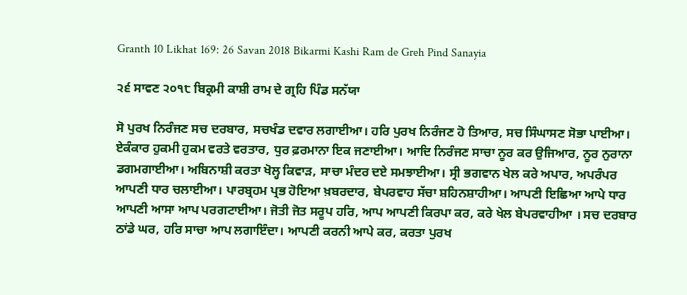Granth 10 Likhat 169: 26 Savan 2018 Bikarmi Kashi Ram de Greh Pind Sanayia

੨੬ ਸਾਵਣ ੨੦੧੮ ਬਿਕ੍ਰਮੀ ਕਾਸ਼ੀ ਰਾਮ ਦੇ ਗ੍ਰਹਿ ਪਿੰਡ ਸਨੱਯਾ

ਸੋ ਪੁਰਖ ਨਿਰੰਜਣ ਸਚ ਦਰਬਾਰ, ਸਚਖੰਡ ਦਵਾਰ ਲਗਾਈਆ। ਹਰਿ ਪੁਰਖ ਨਿਰੰਜਣ ਹੋ ਤਿਆਰ, ਸਚ ਸਿੰਘਾਸਣ ਸੋਭਾ ਪਾਈਆ। ਏਕੰਕਾਰ ਹੁਕਮੀ ਹੁਕਮ ਵਰਤੇ ਵਰਤਾਰ, ਧੁਰ ਫ਼ਰਮਾਨਾ ਇਕ ਜਣਾਈਆ। ਆਦਿ ਨਿਰੰਜਣ ਸਾਚਾ ਨੂਰ ਕਰ ਉਜਿਆਰ, ਨੂਰ ਨੁਰਾਨਾ ਡਗਮਗਾਈਆ। ਅਬਿਨਾਸ਼ੀ ਕਰਤਾ ਖੋਲ੍ਹ ਕਿਵਾੜ, ਸਾਚਾ ਮੰਦਰ ਦਏ ਸਮਝਾਈਆ। ਸ੍ਰੀ ਭਗਵਾਨ ਖੇਲ ਕਰੇ ਅਪਾਰ, ਅਪਰੰਪਰ ਆਪਣੀ ਧਾਰ ਚਲਾਈਆ। ਪਾਰਬ੍ਰਹਮ ਪ੍ਰਭ ਹੋਇਆ ਖ਼ਬਰਦਾਰ, ਬੇਪਰਵਾਹ ਸੱਚਾ ਸ਼ਹਿਨਸ਼ਾਹੀਆ। ਆਪਣੀ ਇਛਿਆ ਆਪੇ ਧਾਰ ਆਪਣੀ ਆਸਾ ਆਪ ਪਰਗਟਾਈਆ। ਜੋਤੀ ਜੋਤ ਸਰੂਪ ਹਰਿ, ਆਪ ਆਪਣੀ ਕਿਰਪਾ ਕਰ, ਕਰੇ ਖੇਲ ਬੇਪਰਵਾਹੀਆ । ਸਚ ਦਰਬਾਰ ਠਾਂਡੇ ਘਰ, ਹਰਿ ਸਾਚਾ ਆਪ ਲਗਾਇੰਦਾ। ਆਪਣੀ ਕਰਨੀ ਆਪੇ ਕਰ, ਕਰਤਾ ਪੁਰਖ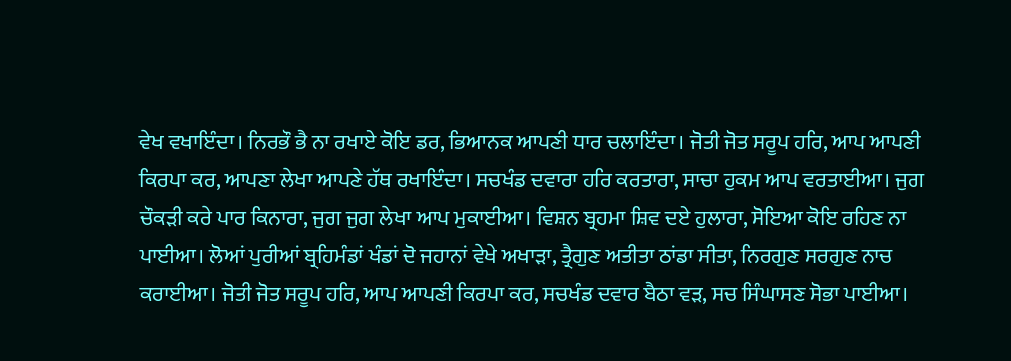ਵੇਖ ਵਖਾਇੰਦਾ। ਨਿਰਭੌ ਭੈ ਨਾ ਰਖਾਏ ਕੋਇ ਡਰ, ਭਿਆਨਕ ਆਪਣੀ ਧਾਰ ਚਲਾਇੰਦਾ। ਜੋਤੀ ਜੋਤ ਸਰੂਪ ਹਰਿ, ਆਪ ਆਪਣੀ ਕਿਰਪਾ ਕਰ, ਆਪਣਾ ਲੇਖਾ ਆਪਣੇ ਹੱਥ ਰਖਾਇੰਦਾ। ਸਚਖੰਡ ਦਵਾਰਾ ਹਰਿ ਕਰਤਾਰਾ, ਸਾਚਾ ਹੁਕਮ ਆਪ ਵਰਤਾਈਆ। ਜੁਗ ਚੌਕੜੀ ਕਰੇ ਪਾਰ ਕਿਨਾਰਾ, ਜੁਗ ਜੁਗ ਲੇਖਾ ਆਪ ਮੁਕਾਈਆ। ਵਿਸ਼ਨ ਬ੍ਰਹਮਾ ਸ਼ਿਵ ਦਏ ਹੁਲਾਰਾ, ਸੋਇਆ ਕੋਇ ਰਹਿਣ ਨਾ ਪਾਈਆ। ਲੋਆਂ ਪੁਰੀਆਂ ਬ੍ਰਹਿਮੰਡਾਂ ਖੰਡਾਂ ਦੋ ਜਹਾਨਾਂ ਵੇਖੇ ਅਖਾੜਾ, ਤ੍ਰੈਗੁਣ ਅਤੀਤਾ ਠਾਂਡਾ ਸੀਤਾ, ਨਿਰਗੁਣ ਸਰਗੁਣ ਨਾਚ ਕਰਾਈਆ। ਜੋਤੀ ਜੋਤ ਸਰੂਪ ਹਰਿ, ਆਪ ਆਪਣੀ ਕਿਰਪਾ ਕਰ, ਸਚਖੰਡ ਦਵਾਰ ਬੈਠਾ ਵੜ, ਸਚ ਸਿੰਘਾਸਣ ਸੋਭਾ ਪਾਈਆ।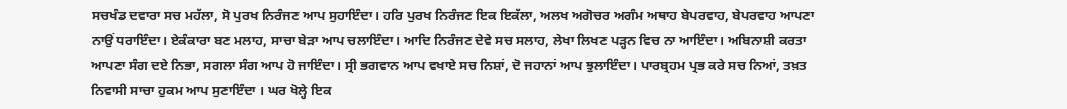ਸਚਖੰਡ ਦਵਾਰਾ ਸਚ ਮਹੱਲਾ, ਸੋ ਪੁਰਖ ਨਿਰੰਜਣ ਆਪ ਸੁਹਾਇੰਦਾ। ਹਰਿ ਪੁਰਖ ਨਿਰੰਜਣ ਇਕ ਇਕੱਲਾ, ਅਲਖ ਅਗੋਚਰ ਅਗੰਮ ਅਥਾਹ ਬੇਪਰਵਾਹ, ਬੇਪਰਵਾਹ ਆਪਣਾ ਨਾਉਂ ਧਰਾਇੰਦਾ। ਏਕੰਕਾਰਾ ਬਣ ਮਲਾਹ, ਸਾਚਾ ਬੇੜਾ ਆਪ ਚਲਾਇੰਦਾ। ਆਦਿ ਨਿਰੰਜਣ ਦੇਵੇ ਸਚ ਸਲਾਹ, ਲੇਖਾ ਲਿਖਣ ਪੜ੍ਹਨ ਵਿਚ ਨਾ ਆਇੰਦਾ। ਅਬਿਨਾਸ਼ੀ ਕਰਤਾ ਆਪਣਾ ਸੰਗ ਦਏ ਨਿਭਾ, ਸਗਲਾ ਸੰਗ ਆਪ ਹੋ ਜਾਇੰਦਾ। ਸ੍ਰੀ ਭਗਵਾਨ ਆਪ ਵਖਾਏ ਸਚ ਨਿਸ਼ਾਂ, ਦੋ ਜਹਾਨਾਂ ਆਪ ਝੁਲਾਇੰਦਾ। ਪਾਰਬ੍ਰਹਮ ਪ੍ਰਭ ਕਰੇ ਸਚ ਨਿਆਂ, ਤਖ਼ਤ ਨਿਵਾਸੀ ਸਾਚਾ ਹੁਕਮ ਆਪ ਸੁਣਾਇੰਦਾ । ਘਰ ਖੋਲ੍ਹੇ ਇਕ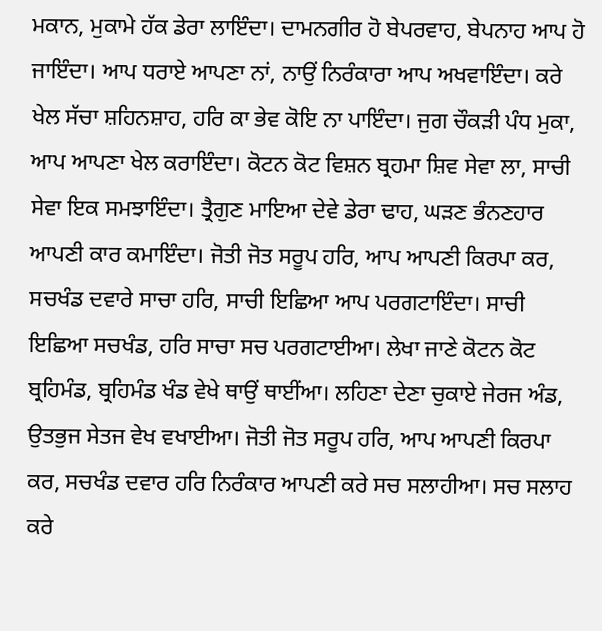ਮਕਾਨ, ਮੁਕਾਮੇ ਹੱਕ ਡੇਰਾ ਲਾਇੰਦਾ। ਦਾਮਨਗੀਰ ਹੋ ਬੇਪਰਵਾਹ, ਬੇਪਨਾਹ ਆਪ ਹੋ ਜਾਇੰਦਾ। ਆਪ ਧਰਾਏ ਆਪਣਾ ਨਾਂ, ਨਾਉਂ ਨਿਰੰਕਾਰਾ ਆਪ ਅਖਵਾਇੰਦਾ। ਕਰੇ ਖੇਲ ਸੱਚਾ ਸ਼ਹਿਨਸ਼ਾਹ, ਹਰਿ ਕਾ ਭੇਵ ਕੋਇ ਨਾ ਪਾਇੰਦਾ। ਜੁਗ ਚੌਕੜੀ ਪੰਧ ਮੁਕਾ, ਆਪ ਆਪਣਾ ਖੇਲ ਕਰਾਇੰਦਾ। ਕੋਟਨ ਕੋਟ ਵਿਸ਼ਨ ਬ੍ਰਹਮਾ ਸ਼ਿਵ ਸੇਵਾ ਲਾ, ਸਾਚੀ ਸੇਵਾ ਇਕ ਸਮਝਾਇੰਦਾ। ਤ੍ਰੈਗੁਣ ਮਾਇਆ ਦੇਵੇ ਡੇਰਾ ਢਾਹ, ਘੜਣ ਭੰਨਣਹਾਰ ਆਪਣੀ ਕਾਰ ਕਮਾਇੰਦਾ। ਜੋਤੀ ਜੋਤ ਸਰੂਪ ਹਰਿ, ਆਪ ਆਪਣੀ ਕਿਰਪਾ ਕਰ, ਸਚਖੰਡ ਦਵਾਰੇ ਸਾਚਾ ਹਰਿ, ਸਾਚੀ ਇਛਿਆ ਆਪ ਪਰਗਟਾਇੰਦਾ। ਸਾਚੀ ਇਛਿਆ ਸਚਖੰਡ, ਹਰਿ ਸਾਚਾ ਸਚ ਪਰਗਟਾਈਆ। ਲੇਖਾ ਜਾਣੇ ਕੋਟਨ ਕੋਟ ਬ੍ਰਹਿਮੰਡ, ਬ੍ਰਹਿਮੰਡ ਖੰਡ ਵੇਖੇ ਥਾਉਂ ਥਾਈਂਆ। ਲਹਿਣਾ ਦੇਣਾ ਚੁਕਾਏ ਜੇਰਜ ਅੰਡ, ਉਤਭੁਜ ਸੇਤਜ ਵੇਖ ਵਖਾਈਆ। ਜੋਤੀ ਜੋਤ ਸਰੂਪ ਹਰਿ, ਆਪ ਆਪਣੀ ਕਿਰਪਾ ਕਰ, ਸਚਖੰਡ ਦਵਾਰ ਹਰਿ ਨਿਰੰਕਾਰ ਆਪਣੀ ਕਰੇ ਸਚ ਸਲਾਹੀਆ। ਸਚ ਸਲਾਹ ਕਰੇ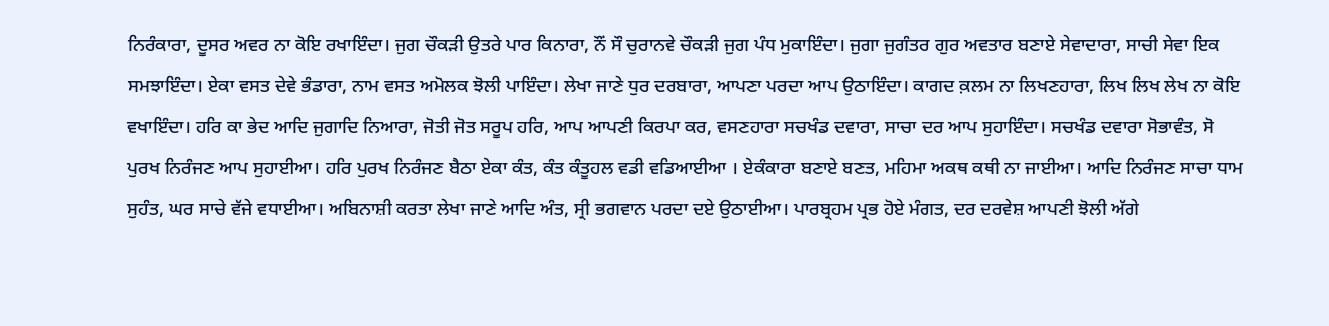ਨਿਰੰਕਾਰਾ, ਦੂਸਰ ਅਵਰ ਨਾ ਕੋਇ ਰਖਾਇੰਦਾ। ਜੁਗ ਚੌਕੜੀ ਉਤਰੇ ਪਾਰ ਕਿਨਾਰਾ, ਨੌਂ ਸੌ ਚੁਰਾਨਵੇ ਚੌਕੜੀ ਜੁਗ ਪੰਧ ਮੁਕਾਇੰਦਾ। ਜੁਗਾ ਜੁਗੰਤਰ ਗੁਰ ਅਵਤਾਰ ਬਣਾਏ ਸੇਵਾਦਾਰਾ, ਸਾਚੀ ਸੇਵਾ ਇਕ ਸਮਝਾਇੰਦਾ। ਏਕਾ ਵਸਤ ਦੇਵੇ ਭੰਡਾਰਾ, ਨਾਮ ਵਸਤ ਅਮੋਲਕ ਝੋਲੀ ਪਾਇੰਦਾ। ਲੇਖਾ ਜਾਣੇ ਧੁਰ ਦਰਬਾਰਾ, ਆਪਣਾ ਪਰਦਾ ਆਪ ਉਠਾਇੰਦਾ। ਕਾਗਦ ਕ਼ਲਮ ਨਾ ਲਿਖਣਹਾਰਾ, ਲਿਖ ਲਿਖ ਲੇਖ ਨਾ ਕੋਇ ਵਖਾਇੰਦਾ। ਹਰਿ ਕਾ ਭੇਦ ਆਦਿ ਜੁਗਾਦਿ ਨਿਆਰਾ, ਜੋਤੀ ਜੋਤ ਸਰੂਪ ਹਰਿ, ਆਪ ਆਪਣੀ ਕਿਰਪਾ ਕਰ, ਵਸਣਹਾਰਾ ਸਚਖੰਡ ਦਵਾਰਾ, ਸਾਚਾ ਦਰ ਆਪ ਸੁਹਾਇੰਦਾ। ਸਚਖੰਡ ਦਵਾਰਾ ਸੋਭਾਵੰਤ, ਸੋ ਪੁਰਖ ਨਿਰੰਜਣ ਆਪ ਸੁਹਾਈਆ। ਹਰਿ ਪੁਰਖ ਨਿਰੰਜਣ ਬੈਠਾ ਏਕਾ ਕੰਤ, ਕੰਤ ਕੰਤੂਹਲ ਵਡੀ ਵਡਿਆਈਆ । ਏਕੰਕਾਰਾ ਬਣਾਏ ਬਣਤ, ਮਹਿਮਾ ਅਕਥ ਕਥੀ ਨਾ ਜਾਈਆ। ਆਦਿ ਨਿਰੰਜਣ ਸਾਚਾ ਧਾਮ ਸੁਹੰਤ, ਘਰ ਸਾਚੇ ਵੱਜੇ ਵਧਾਈਆ। ਅਬਿਨਾਸ਼ੀ ਕਰਤਾ ਲੇਖਾ ਜਾਣੇ ਆਦਿ ਅੰਤ, ਸ੍ਰੀ ਭਗਵਾਨ ਪਰਦਾ ਦਏ ਉਠਾਈਆ। ਪਾਰਬ੍ਰਹਮ ਪ੍ਰਭ ਹੋਏ ਮੰਗਤ, ਦਰ ਦਰਵੇਸ਼ ਆਪਣੀ ਝੋਲੀ ਅੱਗੇ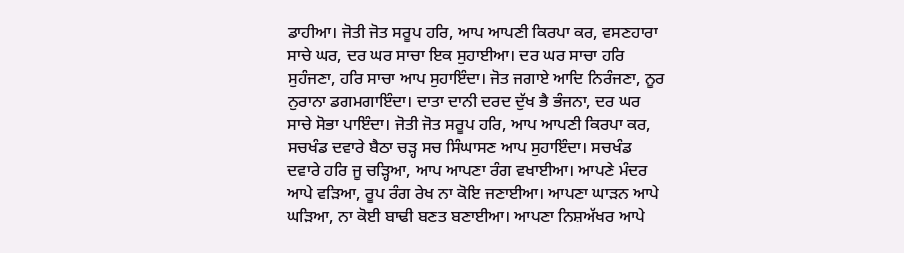ਡਾਹੀਆ। ਜੋਤੀ ਜੋਤ ਸਰੂਪ ਹਰਿ, ਆਪ ਆਪਣੀ ਕਿਰਪਾ ਕਰ, ਵਸਣਹਾਰਾ ਸਾਚੇ ਘਰ, ਦਰ ਘਰ ਸਾਚਾ ਇਕ ਸੁਹਾਈਆ। ਦਰ ਘਰ ਸਾਚਾ ਹਰਿ ਸੁਹੰਜਣਾ, ਹਰਿ ਸਾਚਾ ਆਪ ਸੁਹਾਇੰਦਾ। ਜੋਤ ਜਗਾਏ ਆਦਿ ਨਿਰੰਜਣਾ, ਨੂਰ ਨੁਰਾਨਾ ਡਗਮਗਾਇੰਦਾ। ਦਾਤਾ ਦਾਨੀ ਦਰਦ ਦੁੱਖ ਭੈ ਭੰਜਨਾ, ਦਰ ਘਰ ਸਾਚੇ ਸੋਭਾ ਪਾਇੰਦਾ। ਜੋਤੀ ਜੋਤ ਸਰੂਪ ਹਰਿ, ਆਪ ਆਪਣੀ ਕਿਰਪਾ ਕਰ, ਸਚਖੰਡ ਦਵਾਰੇ ਬੈਠਾ ਚੜ੍ਹ ਸਚ ਸਿੰਘਾਸਣ ਆਪ ਸੁਹਾਇੰਦਾ। ਸਚਖੰਡ ਦਵਾਰੇ ਹਰਿ ਜੂ ਚੜ੍ਹਿਆ, ਆਪ ਆਪਣਾ ਰੰਗ ਵਖਾਈਆ। ਆਪਣੇ ਮੰਦਰ ਆਪੇ ਵੜਿਆ, ਰੂਪ ਰੰਗ ਰੇਖ ਨਾ ਕੋਇ ਜਣਾਈਆ। ਆਪਣਾ ਘਾੜਨ ਆਪੇ ਘੜਿਆ, ਨਾ ਕੋਈ ਬਾਢੀ ਬਣਤ ਬਣਾਈਆ। ਆਪਣਾ ਨਿਸ਼ਅੱਖਰ ਆਪੇ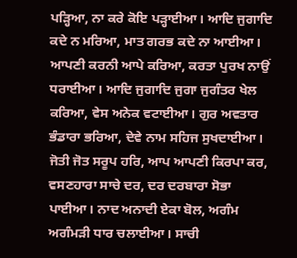ਪੜ੍ਹਿਆ, ਨਾ ਕਰੇ ਕੋਇ ਪੜ੍ਹਾਈਆ। ਆਦਿ ਜੁਗਾਦਿ ਕਦੇ ਨ ਮਰਿਆ, ਮਾਤ ਗਰਭ ਕਦੇ ਨਾ ਆਈਆ। ਆਪਣੀ ਕਰਨੀ ਆਪੇ ਕਰਿਆ, ਕਰਤਾ ਪੁਰਖ ਨਾਉਂ ਧਰਾਈਆ। ਆਦਿ ਜੁਗਾਦਿ ਜੁਗਾ ਜੁਗੰਤਰ ਖੇਲ ਕਰਿਆ, ਵੇਸ ਅਨੇਕ ਵਟਾਈਆ। ਗੁਰ ਅਵਤਾਰ ਭੰਡਾਰਾ ਭਰਿਆ, ਦੇਵੇ ਨਾਮ ਸਹਿਜ ਸੁਖਦਾਈਆ। ਜੋਤੀ ਜੋਤ ਸਰੂਪ ਹਰਿ, ਆਪ ਆਪਣੀ ਕਿਰਪਾ ਕਰ, ਵਸਣਹਾਰਾ ਸਾਚੇ ਦਰ, ਦਰ ਦਰਬਾਰਾ ਸੋਭਾ ਪਾਈਆ। ਨਾਦ ਅਨਾਦੀ ਏਕਾ ਬੋਲ, ਅਗੰਮ ਅਗੰਮੜੀ ਧਾਰ ਚਲਾਈਆ। ਸਾਚੀ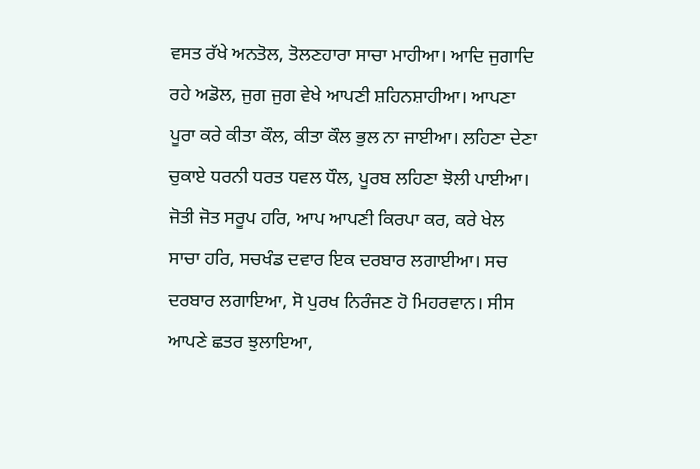ਵਸਤ ਰੱਖੇ ਅਨਤੋਲ, ਤੋਲਣਹਾਰਾ ਸਾਚਾ ਮਾਹੀਆ। ਆਦਿ ਜੁਗਾਦਿ ਰਹੇ ਅਡੋਲ, ਜੁਗ ਜੁਗ ਵੇਖੇ ਆਪਣੀ ਸ਼ਹਿਨਸ਼ਾਹੀਆ। ਆਪਣਾ ਪੂਰਾ ਕਰੇ ਕੀਤਾ ਕੌਲ, ਕੀਤਾ ਕੌਲ ਭੁਲ ਨਾ ਜਾਈਆ। ਲਹਿਣਾ ਦੇਣਾ ਚੁਕਾਏ ਧਰਨੀ ਧਰਤ ਧਵਲ ਧੌਲ, ਪੂਰਬ ਲਹਿਣਾ ਝੋਲੀ ਪਾਈਆ। ਜੋਤੀ ਜੋਤ ਸਰੂਪ ਹਰਿ, ਆਪ ਆਪਣੀ ਕਿਰਪਾ ਕਰ, ਕਰੇ ਖੇਲ ਸਾਚਾ ਹਰਿ, ਸਚਖੰਡ ਦਵਾਰ ਇਕ ਦਰਬਾਰ ਲਗਾਈਆ। ਸਚ ਦਰਬਾਰ ਲਗਾਇਆ, ਸੋ ਪੁਰਖ ਨਿਰੰਜਣ ਹੋ ਮਿਹਰਵਾਨ। ਸੀਸ ਆਪਣੇ ਛਤਰ ਝੁਲਾਇਆ,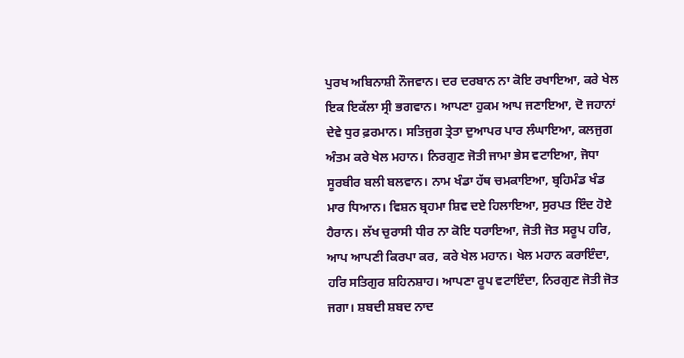ਪੁਰਖ ਅਬਿਨਾਸ਼ੀ ਨੌਜਵਾਨ। ਦਰ ਦਰਬਾਨ ਨਾ ਕੋਇ ਰਖਾਇਆ, ਕਰੇ ਖੇਲ ਇਕ ਇਕੱਲਾ ਸ੍ਰੀ ਭਗਵਾਨ। ਆਪਣਾ ਹੁਕਮ ਆਪ ਜਣਾਇਆ, ਦੋ ਜਹਾਨਾਂ ਦੇਵੇ ਧੁਰ ਫ਼ਰਮਾਨ। ਸਤਿਜੁਗ ਤ੍ਰੇਤਾ ਦੁਆਪਰ ਪਾਰ ਲੰਘਾਇਆ, ਕਲਜੁਗ ਅੰਤਮ ਕਰੇ ਖੇਲ ਮਹਾਨ। ਨਿਰਗੁਣ ਜੋਤੀ ਜਾਮਾ ਭੇਸ ਵਟਾਇਆ, ਜੋਧਾ ਸੂਰਬੀਰ ਬਲੀ ਬਲਵਾਨ। ਨਾਮ ਖੰਡਾ ਹੱਥ ਚਮਕਾਇਆ, ਬ੍ਰਹਿਮੰਡ ਖੰਡ ਮਾਰ ਧਿਆਨ। ਵਿਸ਼ਨ ਬ੍ਰਹਮਾ ਸ਼ਿਵ ਦਏ ਹਿਲਾਇਆ, ਸੁਰਪਤ ਇੰਦ ਹੋਏ ਹੈਰਾਨ। ਲੱਖ ਚੁਰਾਸੀ ਧੀਰ ਨਾ ਕੋਇ ਧਰਾਇਆ, ਜੋਤੀ ਜੋਤ ਸਰੂਪ ਹਰਿ, ਆਪ ਆਪਣੀ ਕਿਰਪਾ ਕਰ, ਕਰੇ ਖੇਲ ਮਹਾਨ। ਖੇਲ ਮਹਾਨ ਕਰਾਇੰਦਾ, ਹਰਿ ਸਤਿਗੁਰ ਸ਼ਹਿਨਸ਼ਾਹ। ਆਪਣਾ ਰੂਪ ਵਟਾਇੰਦਾ, ਨਿਰਗੁਣ ਜੋਤੀ ਜੋਤ ਜਗਾ। ਸ਼ਬਦੀ ਸ਼ਬਦ ਨਾਦ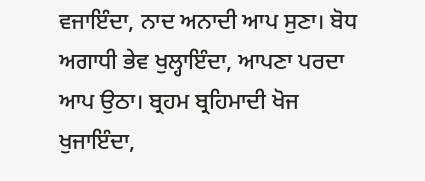ਵਜਾਇੰਦਾ, ਨਾਦ ਅਨਾਦੀ ਆਪ ਸੁਣਾ। ਬੋਧ ਅਗਾਧੀ ਭੇਵ ਖੁਲ੍ਹਾਇੰਦਾ, ਆਪਣਾ ਪਰਦਾ ਆਪ ਉਠਾ। ਬ੍ਰਹਮ ਬ੍ਰਹਿਮਾਦੀ ਖੋਜ ਖੁਜਾਇੰਦਾ,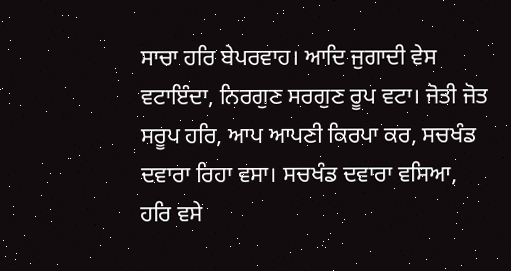ਸਾਚਾ ਹਰਿ ਬੇਪਰਵਾਹ। ਆਦਿ ਜੁਗਾਦੀ ਵੇਸ ਵਟਾਇੰਦਾ, ਨਿਰਗੁਣ ਸਰਗੁਣ ਰੂਪ ਵਟਾ। ਜੋਤੀ ਜੋਤ ਸਰੂਪ ਹਰਿ, ਆਪ ਆਪਣੀ ਕਿਰਪਾ ਕਰ, ਸਚਖੰਡ ਦਵਾਰਾ ਰਿਹਾ ਵਸਾ। ਸਚਖੰਡ ਦਵਾਰਾ ਵਸਿਆ, ਹਰਿ ਵਸੇ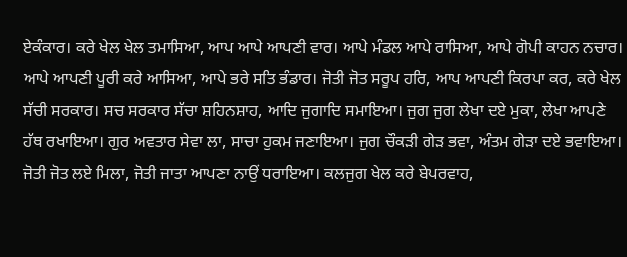ਏਕੰਕਾਰ। ਕਰੇ ਖੇਲ ਖੇਲ ਤਮਾਸਿਆ, ਆਪ ਆਪੇ ਆਪਣੀ ਵਾਰ। ਆਪੇ ਮੰਡਲ ਆਪੇ ਰਾਸਿਆ, ਆਪੇ ਗੋਪੀ ਕਾਹਨ ਨਚਾਰ। ਆਪੇ ਆਪਣੀ ਪੂਰੀ ਕਰੇ ਆਸਿਆ, ਆਪੇ ਭਰੇ ਸਤਿ ਭੰਡਾਰ। ਜੋਤੀ ਜੋਤ ਸਰੂਪ ਹਰਿ, ਆਪ ਆਪਣੀ ਕਿਰਪਾ ਕਰ, ਕਰੇ ਖੇਲ ਸੱਚੀ ਸਰਕਾਰ। ਸਚ ਸਰਕਾਰ ਸੱਚਾ ਸ਼ਹਿਨਸ਼ਾਹ, ਆਦਿ ਜੁਗਾਦਿ ਸਮਾਇਆ। ਜੁਗ ਜੁਗ ਲੇਖਾ ਦਏ ਮੁਕਾ, ਲੇਖਾ ਆਪਣੇ ਹੱਥ ਰਖਾਇਆ। ਗੁਰ ਅਵਤਾਰ ਸੇਵਾ ਲਾ, ਸਾਚਾ ਹੁਕਮ ਜਣਾਇਆ। ਜੁਗ ਚੌਕੜੀ ਗੇੜ ਭਵਾ, ਅੰਤਮ ਗੇੜਾ ਦਏ ਭਵਾਇਆ। ਜੋਤੀ ਜੋਤ ਲਏ ਮਿਲਾ, ਜੋਤੀ ਜਾਤਾ ਆਪਣਾ ਨਾਉਂ ਧਰਾਇਆ। ਕਲਜੁਗ ਖੇਲ ਕਰੇ ਬੇਪਰਵਾਹ,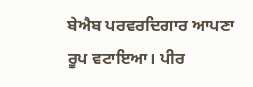ਬੇਐਬ ਪਰਵਰਦਿਗਾਰ ਆਪਣਾ ਰੂਪ ਵਟਾਇਆ। ਪੀਰ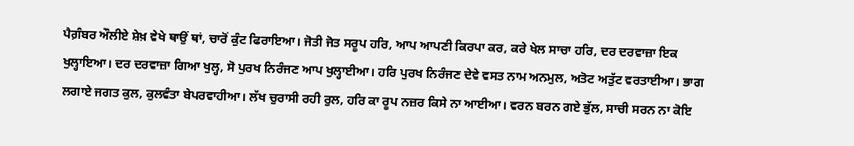ਪੈਗ਼ੰਬਰ ਔਲੀਏ ਸ਼ੇਖ਼ ਵੇਖੇ ਥਾਉਂ ਥਾਂ, ਚਾਰੋਂ ਕੁੰਟ ਫਿਰਾਇਆ। ਜੋਤੀ ਜੋਤ ਸਰੂਪ ਹਰਿ, ਆਪ ਆਪਣੀ ਕਿਰਪਾ ਕਰ, ਕਰੇ ਖੇਲ ਸਾਚਾ ਹਰਿ, ਦਰ ਦਰਵਾਜ਼ਾ ਇਕ ਖੁਲ੍ਹਾਇਆ। ਦਰ ਦਰਵਾਜ਼ਾ ਗਿਆ ਖੁਲ੍ਹ, ਸੋ ਪੁਰਖ ਨਿਰੰਜਣ ਆਪ ਖੁਲ੍ਹਾਈਆ। ਹਰਿ ਪੁਰਖ ਨਿਰੰਜਣ ਦੇਵੇ ਵਸਤ ਨਾਮ ਅਨਮੁਲ, ਅਤੋਟ ਅਤੁੱਟ ਵਰਤਾਈਆ। ਭਾਗ ਲਗਾਏ ਜਗਤ ਕੁਲ, ਕੁਲਵੰਤਾ ਬੇਪਰਵਾਹੀਆ। ਲੱਖ ਚੁਰਾਸੀ ਰਹੀ ਰੁਲ, ਹਰਿ ਕਾ ਰੂਪ ਨਜ਼ਰ ਕਿਸੇ ਨਾ ਆਈਆ। ਵਰਨ ਬਰਨ ਗਏ ਭੁੱਲ, ਸਾਚੀ ਸਰਨ ਨਾ ਕੋਇ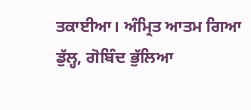ਤਕਾਈਆ। ਅੰਮ੍ਰਿਤ ਆਤਮ ਗਿਆ ਡੁੱਲ੍ਹ, ਗੋਬਿੰਦ ਭੁੱਲਿਆ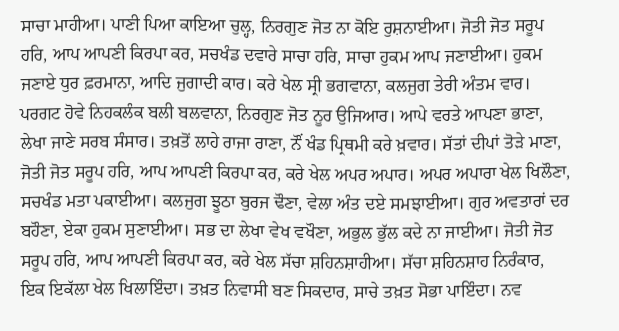ਸਾਚਾ ਮਾਹੀਆ। ਪਾਣੀ ਪਿਆ ਕਾਇਆ ਚੁਲ੍ਹ, ਨਿਰਗੁਣ ਜੋਤ ਨਾ ਕੋਇ ਰੁਸ਼ਨਾਈਆ। ਜੋਤੀ ਜੋਤ ਸਰੂਪ ਹਰਿ, ਆਪ ਆਪਣੀ ਕਿਰਪਾ ਕਰ, ਸਚਖੰਡ ਦਵਾਰੇ ਸਾਚਾ ਹਰਿ, ਸਾਚਾ ਹੁਕਮ ਆਪ ਜਣਾਈਆ। ਹੁਕਮ ਜਣਾਏ ਧੁਰ ਫ਼ਰਮਾਨਾ, ਆਦਿ ਜੁਗਾਦੀ ਕਾਰ। ਕਰੇ ਖੇਲ ਸ੍ਰੀ ਭਗਵਾਨਾ, ਕਲਜੁਗ ਤੇਰੀ ਅੰਤਮ ਵਾਰ। ਪਰਗਟ ਹੋਵੇ ਨਿਹਕਲੰਕ ਬਲੀ ਬਲਵਾਨਾ, ਨਿਰਗੁਣ ਜੋਤ ਨੂਰ ਉਜਿਆਰ। ਆਪੇ ਵਰਤੇ ਆਪਣਾ ਭਾਣਾ, ਲੇਖਾ ਜਾਣੇ ਸਰਬ ਸੰਸਾਰ। ਤਖ਼ਤੋਂ ਲਾਹੇ ਰਾਜਾ ਰਾਣਾ, ਨੌਂ ਖੰਡ ਪ੍ਰਿਥਮੀ ਕਰੇ ਖ਼ਵਾਰ। ਸੱਤਾਂ ਦੀਪਾਂ ਤੋੜੇ ਮਾਣਾ, ਜੋਤੀ ਜੋਤ ਸਰੂਪ ਹਰਿ, ਆਪ ਆਪਣੀ ਕਿਰਪਾ ਕਰ, ਕਰੇ ਖੇਲ ਅਪਰ ਅਪਾਰ। ਅਪਰ ਅਪਾਰਾ ਖੇਲ ਖਿਲੌਣਾ, ਸਚਖੰਡ ਮਤਾ ਪਕਾਈਆ। ਕਲਜੁਗ ਝੂਠਾ ਬੁਰਜ ਢੌਣਾ, ਵੇਲਾ ਅੰਤ ਦਏ ਸਮਝਾਈਆ। ਗੁਰ ਅਵਤਾਰਾਂ ਦਰ ਬਹੌਣਾ, ਏਕਾ ਹੁਕਮ ਸੁਣਾਈਆ। ਸਭ ਦਾ ਲੇਖਾ ਵੇਖ ਵਖੌਣਾ, ਅਭੁਲ ਭੁੱਲ ਕਦੇ ਨਾ ਜਾਈਆ। ਜੋਤੀ ਜੋਤ ਸਰੂਪ ਹਰਿ, ਆਪ ਆਪਣੀ ਕਿਰਪਾ ਕਰ, ਕਰੇ ਖੇਲ ਸੱਚਾ ਸ਼ਹਿਨਸ਼ਾਹੀਆ। ਸੱਚਾ ਸ਼ਹਿਨਸ਼ਾਹ ਨਿਰੰਕਾਰ, ਇਕ ਇਕੱਲਾ ਖੇਲ ਖਿਲਾਇੰਦਾ। ਤਖ਼ਤ ਨਿਵਾਸੀ ਬਣ ਸਿਕਦਾਰ, ਸਾਚੇ ਤਖ਼ਤ ਸੋਭਾ ਪਾਇੰਦਾ। ਨਵ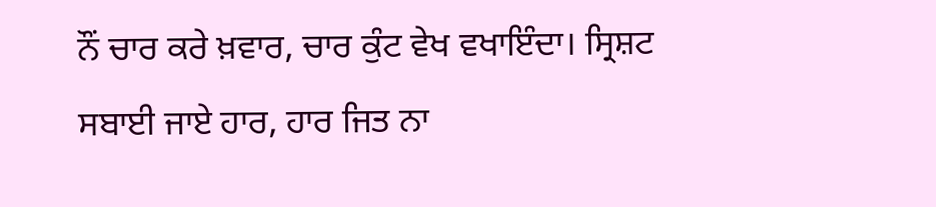ਨੌਂ ਚਾਰ ਕਰੇ ਖ਼ਵਾਰ, ਚਾਰ ਕੁੰਟ ਵੇਖ ਵਖਾਇੰਦਾ। ਸ੍ਰਿਸ਼ਟ ਸਬਾਈ ਜਾਏ ਹਾਰ, ਹਾਰ ਜਿਤ ਨਾ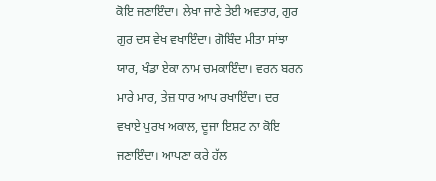ਕੋਇ ਜਣਾਇੰਦਾ। ਲੇਖਾ ਜਾਣੇ ਤੇਈ ਅਵਤਾਰ, ਗੁਰ ਗੁਰ ਦਸ ਵੇਖ ਵਖਾਇੰਦਾ। ਗੋਬਿੰਦ ਮੀਤਾ ਸਾਂਝਾ ਯਾਰ, ਖੰਡਾ ਏਕਾ ਨਾਮ ਚਮਕਾਇੰਦਾ। ਵਰਨ ਬਰਨ ਮਾਰੇ ਮਾਰ, ਤੇਜ਼ ਧਾਰ ਆਪ ਰਖਾਇੰਦਾ। ਦਰ ਵਖਾਏ ਪੁਰਖ ਅਕਾਲ, ਦੂਜਾ ਇਸ਼ਟ ਨਾ ਕੋਇ ਜਣਾਇੰਦਾ। ਆਪਣਾ ਕਰੇ ਹੱਲ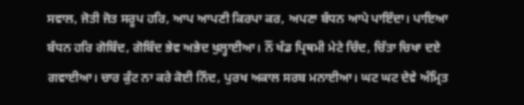ਸਵਾਲ, ਜੋਤੀ ਜੋਤ ਸਰੂਪ ਹਰਿ, ਆਪ ਆਪਣੀ ਕਿਰਪਾ ਕਰ, ਅਪਣਾ ਬੰਧਨ ਆਪੇ ਪਾਇੰਦਾ। ਪਾਇਆ ਬੰਧਨ ਹਰਿ ਗੋਬਿੰਦ, ਗੋਬਿੰਦ ਭੇਵ ਅਭੇਦ ਖੁਲ੍ਹਾਈਆ। ਨੌਂ ਖੰਡ ਪ੍ਰਿਥਮੀ ਮੇਟੇ ਚਿੰਦ, ਚਿੰਤਾ ਚਿਖਾ ਦਏ ਗਵਾਈਆ। ਚਾਰ ਕੁੰਟ ਨਾ ਕਰੇ ਕੋਈ ਨਿੰਦ, ਪੁਰਖ ਅਕਾਲ ਸਰਬ ਮਨਾਈਆ। ਘਟ ਘਟ ਦੇਵੇ ਅੰਮ੍ਰਿਤ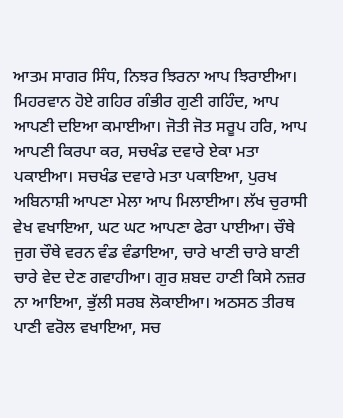ਆਤਮ ਸਾਗਰ ਸਿੰਧ, ਨਿਝਰ ਝਿਰਨਾ ਆਪ ਝਿਰਾਈਆ। ਮਿਹਰਵਾਨ ਹੋਏ ਗਹਿਰ ਗੰਭੀਰ ਗੁਣੀ ਗਹਿੰਦ, ਆਪ ਆਪਣੀ ਦਇਆ ਕਮਾਈਆ। ਜੋਤੀ ਜੋਤ ਸਰੂਪ ਹਰਿ, ਆਪ ਆਪਣੀ ਕਿਰਪਾ ਕਰ, ਸਚਖੰਡ ਦਵਾਰੇ ਏਕਾ ਮਤਾ ਪਕਾਈਆ। ਸਚਖੰਡ ਦਵਾਰੇ ਮਤਾ ਪਕਾਇਆ, ਪੁਰਖ ਅਬਿਨਾਸ਼ੀ ਆਪਣਾ ਮੇਲਾ ਆਪ ਮਿਲਾਈਆ। ਲੱਖ ਚੁਰਾਸੀ ਵੇਖ ਵਖਾਇਆ, ਘਟ ਘਟ ਆਪਣਾ ਫੇਰਾ ਪਾਈਆ। ਚੌਥੇ ਜੁਗ ਚੌਥੇ ਵਰਨ ਵੰਡ ਵੰਡਾਇਆ, ਚਾਰੇ ਖਾਣੀ ਚਾਰੇ ਬਾਣੀ ਚਾਰੇ ਵੇਦ ਦੇਣ ਗਵਾਹੀਆ। ਗੁਰ ਸ਼ਬਦ ਹਾਣੀ ਕਿਸੇ ਨਜ਼ਰ ਨਾ ਆਇਆ, ਭੁੱਲੀ ਸਰਬ ਲੋਕਾਈਆ। ਅਠਸਠ ਤੀਰਥ ਪਾਣੀ ਵਰੋਲ ਵਖਾਇਆ, ਸਚ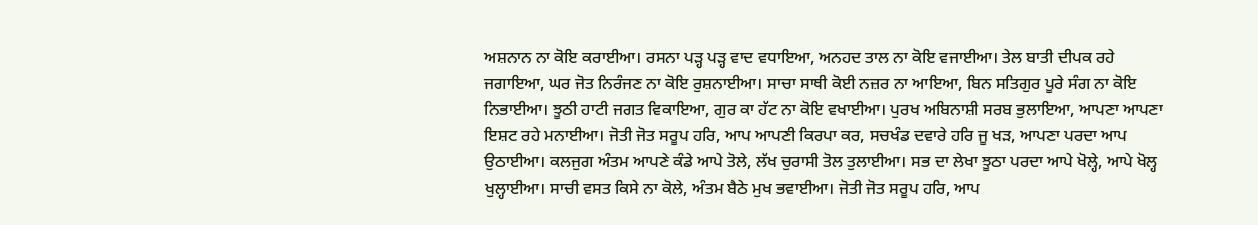ਅਸ਼ਨਾਨ ਨਾ ਕੋਇ ਕਰਾਈਆ। ਰਸਨਾ ਪੜ੍ਹ ਪੜ੍ਹ ਵਾਦ ਵਧਾਇਆ, ਅਨਹਦ ਤਾਲ ਨਾ ਕੋਇ ਵਜਾਈਆ। ਤੇਲ ਬਾਤੀ ਦੀਪਕ ਰਹੇ ਜਗਾਇਆ, ਘਰ ਜੋਤ ਨਿਰੰਜਣ ਨਾ ਕੋਇ ਰੁਸ਼ਨਾਈਆ। ਸਾਚਾ ਸਾਥੀ ਕੋਈ ਨਜ਼ਰ ਨਾ ਆਇਆ, ਬਿਨ ਸਤਿਗੁਰ ਪੂਰੇ ਸੰਗ ਨਾ ਕੋਇ ਨਿਭਾਈਆ। ਝੂਠੀ ਹਾਟੀ ਜਗਤ ਵਿਕਾਇਆ, ਗੁਰ ਕਾ ਹੱਟ ਨਾ ਕੋਇ ਵਖਾਈਆ। ਪੁਰਖ ਅਬਿਨਾਸ਼ੀ ਸਰਬ ਭੁਲਾਇਆ, ਆਪਣਾ ਆਪਣਾ ਇਸ਼ਟ ਰਹੇ ਮਨਾਈਆ। ਜੋਤੀ ਜੋਤ ਸਰੂਪ ਹਰਿ, ਆਪ ਆਪਣੀ ਕਿਰਪਾ ਕਰ, ਸਚਖੰਡ ਦਵਾਰੇ ਹਰਿ ਜੂ ਖੜ, ਆਪਣਾ ਪਰਦਾ ਆਪ ਉਠਾਈਆ। ਕਲਜੁਗ ਅੰਤਮ ਆਪਣੇ ਕੰਡੇ ਆਪੇ ਤੋਲੇ, ਲੱਖ ਚੁਰਾਸੀ ਤੋਲ ਤੁਲਾਈਆ। ਸਭ ਦਾ ਲੇਖਾ ਝੂਠਾ ਪਰਦਾ ਆਪੇ ਖੋਲ੍ਹੇ, ਆਪੇ ਖੋਲ੍ਹ ਖੁਲ੍ਹਾਈਆ। ਸਾਚੀ ਵਸਤ ਕਿਸੇ ਨਾ ਕੋਲੇ, ਅੰਤਮ ਬੈਠੇ ਮੁਖ ਭਵਾਈਆ। ਜੋਤੀ ਜੋਤ ਸਰੂਪ ਹਰਿ, ਆਪ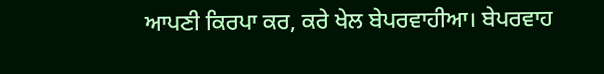ਆਪਣੀ ਕਿਰਪਾ ਕਰ, ਕਰੇ ਖੇਲ ਬੇਪਰਵਾਹੀਆ। ਬੇਪਰਵਾਹ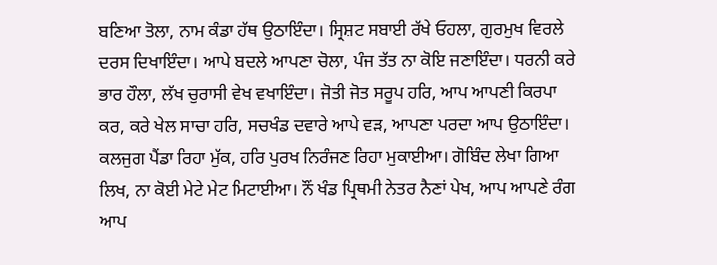ਬਣਿਆ ਤੋਲਾ, ਨਾਮ ਕੰਡਾ ਹੱਥ ਉਠਾਇੰਦਾ। ਸ੍ਰਿਸ਼ਟ ਸਬਾਈ ਰੱਖੇ ਓਹਲਾ, ਗੁਰਮੁਖ ਵਿਰਲੇ ਦਰਸ ਦਿਖਾਇੰਦਾ। ਆਪੇ ਬਦਲੇ ਆਪਣਾ ਚੋਲਾ, ਪੰਜ ਤੱਤ ਨਾ ਕੋਇ ਜਣਾਇੰਦਾ। ਧਰਨੀ ਕਰੇ ਭਾਰ ਹੌਲਾ, ਲੱਖ ਚੁਰਾਸੀ ਵੇਖ ਵਖਾਇੰਦਾ। ਜੋਤੀ ਜੋਤ ਸਰੂਪ ਹਰਿ, ਆਪ ਆਪਣੀ ਕਿਰਪਾ ਕਰ, ਕਰੇ ਖੇਲ ਸਾਚਾ ਹਰਿ, ਸਚਖੰਡ ਦਵਾਰੇ ਆਪੇ ਵੜ, ਆਪਣਾ ਪਰਦਾ ਆਪ ਉਠਾਇੰਦਾ। ਕਲਜੁਗ ਪੈਂਡਾ ਰਿਹਾ ਮੁੱਕ, ਹਰਿ ਪੁਰਖ ਨਿਰੰਜਣ ਰਿਹਾ ਮੁਕਾਈਆ। ਗੋਬਿੰਦ ਲੇਖਾ ਗਿਆ ਲਿਖ, ਨਾ ਕੋਈ ਮੇਟੇ ਮੇਟ ਮਿਟਾਈਆ। ਨੌਂ ਖੰਡ ਪ੍ਰਿਥਮੀ ਨੇਤਰ ਨੈਣਾਂ ਪੇਖ, ਆਪ ਆਪਣੇ ਰੰਗ ਆਪ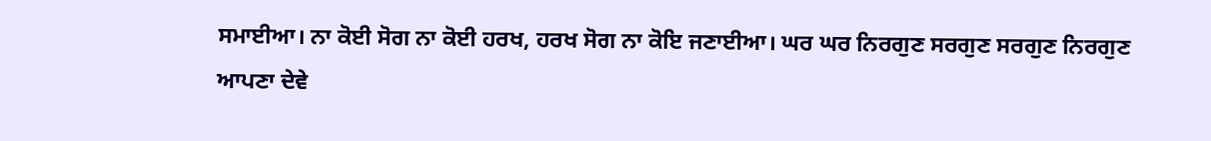ਸਮਾਈਆ। ਨਾ ਕੋਈ ਸੋਗ ਨਾ ਕੋਈ ਹਰਖ, ਹਰਖ ਸੋਗ ਨਾ ਕੋਇ ਜਣਾਈਆ। ਘਰ ਘਰ ਨਿਰਗੁਣ ਸਰਗੁਣ ਸਰਗੁਣ ਨਿਰਗੁਣ ਆਪਣਾ ਦੇਵੇ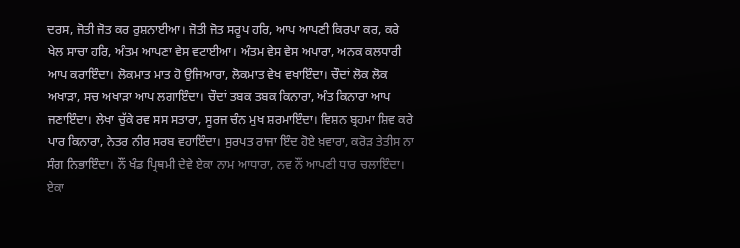ਦਰਸ, ਜੋਤੀ ਜੋਤ ਕਰ ਰੁਸ਼ਨਾਈਆ। ਜੋਤੀ ਜੋਤ ਸਰੂਪ ਹਰਿ, ਆਪ ਆਪਣੀ ਕਿਰਪਾ ਕਰ, ਕਰੇ ਖੇਲ ਸਾਚਾ ਹਰਿ, ਅੰਤਮ ਆਪਣਾ ਵੇਸ ਵਟਾਈਆ। ਅੰਤਮ ਵੇਸ ਵੇਸ ਅਪਾਰਾ, ਅਨਕ ਕਲਧਾਰੀ ਆਪ ਕਰਾਇੰਦਾ। ਲੋਕਮਾਤ ਮਾਤ ਹੋ ਉਜਿਆਰਾ, ਲੋਕਮਾਤ ਵੇਖ ਵਖਾਇੰਦਾ। ਚੌਦਾਂ ਲੋਕ ਲੋਕ ਅਖਾੜਾ, ਸਚ ਅਖਾੜਾ ਆਪ ਲਗਾਇੰਦਾ। ਚੌਦਾਂ ਤਬਕ ਤਬਕ ਕਿਨਾਰਾ, ਅੰਤ ਕਿਨਾਰਾ ਆਪ ਜਣਾਇੰਦਾ। ਲੇਖਾ ਚੁੱਕੇ ਰਵ ਸਸ ਸਤਾਰਾ, ਸੂਰਜ ਚੰਨ ਮੁਖ ਸ਼ਰਮਾਇੰਦਾ। ਵਿਸ਼ਨ ਬ੍ਰਹਮਾ ਸ਼ਿਵ ਕਰੇ ਪਾਰ ਕਿਨਾਰਾ, ਨੇਤਰ ਨੀਰ ਸਰਬ ਵਹਾਇੰਦਾ। ਸੁਰਪਤ ਰਾਜਾ ਇੰਦ ਹੋਏ ਖ਼ਵਾਰਾ, ਕਰੋੜ ਤੇਤੀਸ ਨਾ ਸੰਗ ਨਿਭਾਇੰਦਾ। ਨੌਂ ਖੰਡ ਪ੍ਰਿਥਮੀ ਦੇਵੇ ਏਕਾ ਨਾਮ ਆਧਾਰਾ, ਨਵ ਨੌਂ ਆਪਣੀ ਧਾਰ ਚਲਾਇੰਦਾ। ਏਕਾ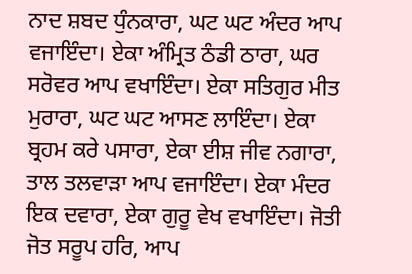ਨਾਦ ਸ਼ਬਦ ਧੁੰਨਕਾਰਾ, ਘਟ ਘਟ ਅੰਦਰ ਆਪ ਵਜਾਇੰਦਾ। ਏਕਾ ਅੰਮ੍ਰਿਤ ਠੰਡੀ ਠਾਰਾ, ਘਰ ਸਰੋਵਰ ਆਪ ਵਖਾਇੰਦਾ। ਏਕਾ ਸਤਿਗੁਰ ਮੀਤ ਮੁਰਾਰਾ, ਘਟ ਘਟ ਆਸਣ ਲਾਇੰਦਾ। ਏਕਾ ਬ੍ਰਹਮ ਕਰੇ ਪਸਾਰਾ, ਏਕਾ ਈਸ਼ ਜੀਵ ਨਗਾਰਾ, ਤਾਲ ਤਲਵਾੜਾ ਆਪ ਵਜਾਇੰਦਾ। ਏਕਾ ਮੰਦਰ ਇਕ ਦਵਾਰਾ, ਏਕਾ ਗੁਰੂ ਵੇਖ ਵਖਾਇੰਦਾ। ਜੋਤੀ ਜੋਤ ਸਰੂਪ ਹਰਿ, ਆਪ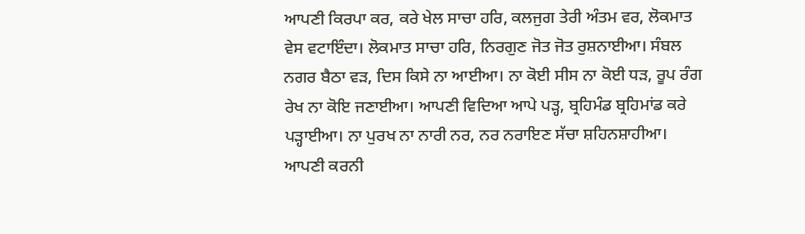ਆਪਣੀ ਕਿਰਪਾ ਕਰ, ਕਰੇ ਖੇਲ ਸਾਚਾ ਹਰਿ, ਕਲਜੁਗ ਤੇਰੀ ਅੰਤਮ ਵਰ, ਲੋਕਮਾਤ ਵੇਸ ਵਟਾਇੰਦਾ। ਲੋਕਮਾਤ ਸਾਚਾ ਹਰਿ, ਨਿਰਗੁਣ ਜੋਤ ਜੋਤ ਰੁਸ਼ਨਾਈਆ। ਸੰਬਲ ਨਗਰ ਬੈਠਾ ਵੜ, ਦਿਸ ਕਿਸੇ ਨਾ ਆਈਆ। ਨਾ ਕੋਈ ਸੀਸ ਨਾ ਕੋਈ ਧੜ, ਰੂਪ ਰੰਗ ਰੇਖ ਨਾ ਕੋਇ ਜਣਾਈਆ। ਆਪਣੀ ਵਿਦਿਆ ਆਪੇ ਪੜ੍ਹ, ਬ੍ਰਹਿਮੰਡ ਬ੍ਰਹਿਮਾਂਡ ਕਰੇ ਪੜ੍ਹਾਈਆ। ਨਾ ਪੁਰਖ ਨਾ ਨਾਰੀ ਨਰ, ਨਰ ਨਰਾਇਣ ਸੱਚਾ ਸ਼ਹਿਨਸ਼ਾਹੀਆ। ਆਪਣੀ ਕਰਨੀ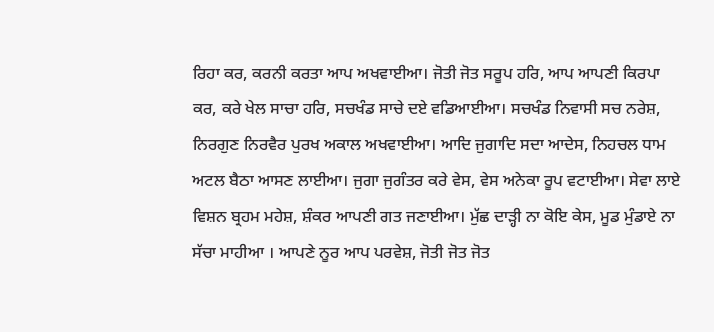ਰਿਹਾ ਕਰ, ਕਰਨੀ ਕਰਤਾ ਆਪ ਅਖਵਾਈਆ। ਜੋਤੀ ਜੋਤ ਸਰੂਪ ਹਰਿ, ਆਪ ਆਪਣੀ ਕਿਰਪਾ ਕਰ, ਕਰੇ ਖੇਲ ਸਾਚਾ ਹਰਿ, ਸਚਖੰਡ ਸਾਚੇ ਦਏ ਵਡਿਆਈਆ। ਸਚਖੰਡ ਨਿਵਾਸੀ ਸਚ ਨਰੇਸ਼, ਨਿਰਗੁਣ ਨਿਰਵੈਰ ਪੁਰਖ ਅਕਾਲ ਅਖਵਾਈਆ। ਆਦਿ ਜੁਗਾਦਿ ਸਦਾ ਆਦੇਸ, ਨਿਹਚਲ ਧਾਮ ਅਟਲ ਬੈਠਾ ਆਸਣ ਲਾਈਆ। ਜੁਗਾ ਜੁਗੰਤਰ ਕਰੇ ਵੇਸ, ਵੇਸ ਅਨੇਕਾ ਰੂਪ ਵਟਾਈਆ। ਸੇਵਾ ਲਾਏ ਵਿਸ਼ਨ ਬ੍ਰਹਮ ਮਹੇਸ਼, ਸ਼ੰਕਰ ਆਪਣੀ ਗਤ ਜਣਾਈਆ। ਮੁੱਛ ਦਾੜ੍ਹੀ ਨਾ ਕੋਇ ਕੇਸ, ਮੂਡ ਮੁੰਡਾਏ ਨਾ ਸੱਚਾ ਮਾਹੀਆ । ਆਪਣੇ ਨੂਰ ਆਪ ਪਰਵੇਸ਼, ਜੋਤੀ ਜੋਤ ਜੋਤ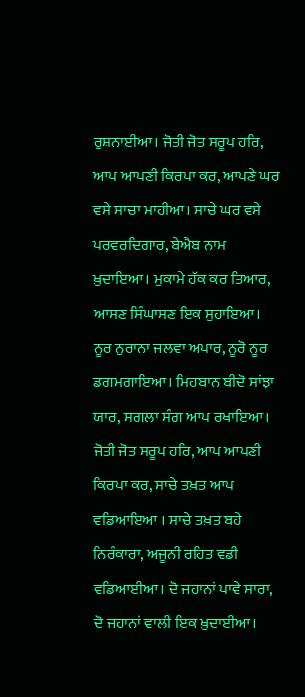ਰੁਸ਼ਨਾਈਆ। ਜੋਤੀ ਜੋਤ ਸਰੂਪ ਹਰਿ, ਆਪ ਆਪਣੀ ਕਿਰਪਾ ਕਰ, ਆਪਣੇ ਘਰ ਵਸੇ ਸਾਚਾ ਮਾਹੀਆ। ਸਾਚੇ ਘਰ ਵਸੇ ਪਰਵਰਦਿਗਾਰ, ਬੇਐਬ ਨਾਮ ਖ਼ੁਦਾਇਆ। ਮੁਕਾਮੇ ਹੱਕ ਕਰ ਤਿਆਰ, ਆਸਣ ਸਿੰਘਾਸਣ ਇਕ ਸੁਹਾਇਆ। ਨੂਰ ਨੁਰਾਨਾ ਜਲਵਾ ਅਪਾਰ, ਨੂਰੋ ਨੂਰ ਡਗਮਗਾਇਆ। ਮਿਹਬਾਨ ਬੀਦੋ ਸਾਂਝਾ ਯਾਰ, ਸਗਲਾ ਸੰਗ ਆਪ ਰਖਾਇਆ। ਜੋਤੀ ਜੋਤ ਸਰੂਪ ਹਰਿ, ਆਪ ਆਪਣੀ ਕਿਰਪਾ ਕਰ, ਸਾਚੇ ਤਖ਼ਤ ਆਪ ਵਡਿਆਇਆ । ਸਾਚੇ ਤਖ਼ਤ ਬਹੇ ਨਿਰੰਕਾਰਾ, ਅਜੂਨੀ ਰਹਿਤ ਵਡੀ ਵਡਿਆਈਆ। ਦੋ ਜਹਾਨਾਂ ਪਾਵੇ ਸਾਰਾ, ਦੋ ਜਹਾਨਾਂ ਵਾਲੀ ਇਕ ਖ਼ੁਦਾਈਆ।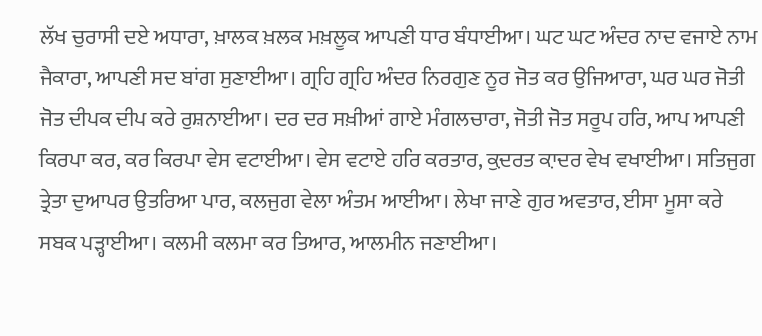ਲੱਖ ਚੁਰਾਸੀ ਦਏ ਅਧਾਰਾ, ਖ਼ਾਲਕ ਖ਼ਲਕ ਮਖ਼ਲੂਕ ਆਪਣੀ ਧਾਰ ਬੰਧਾਈਆ। ਘਟ ਘਟ ਅੰਦਰ ਨਾਦ ਵਜਾਏ ਨਾਮ ਜੈਕਾਰਾ, ਆਪਣੀ ਸਦ ਬਾਂਗ ਸੁਣਾਈਆ। ਗ੍ਰਹਿ ਗ੍ਰਹਿ ਅੰਦਰ ਨਿਰਗੁਣ ਨੂਰ ਜੋਤ ਕਰ ਉਜਿਆਰਾ, ਘਰ ਘਰ ਜੋਤੀ ਜੋਤ ਦੀਪਕ ਦੀਪ ਕਰੇ ਰੁਸ਼ਨਾਈਆ। ਦਰ ਦਰ ਸਖ਼ੀਆਂ ਗਾਏ ਮੰਗਲਚਾਰਾ, ਜੋਤੀ ਜੋਤ ਸਰੂਪ ਹਰਿ, ਆਪ ਆਪਣੀ ਕਿਰਪਾ ਕਰ, ਕਰ ਕਿਰਪਾ ਵੇਸ ਵਟਾਈਆ। ਵੇਸ ਵਟਾਏ ਹਰਿ ਕਰਤਾਰ, ਕ਼ੁਦਰਤ ਕ਼ਾਦਰ ਵੇਖ ਵਖਾਈਆ। ਸਤਿਜੁਗ ਤ੍ਰੇਤਾ ਦੁਆਪਰ ਉਤਰਿਆ ਪਾਰ, ਕਲਜੁਗ ਵੇਲਾ ਅੰਤਮ ਆਈਆ। ਲੇਖਾ ਜਾਣੇ ਗੁਰ ਅਵਤਾਰ, ਈਸਾ ਮੂਸਾ ਕਰੇ ਸਬਕ ਪੜ੍ਹਾਈਆ। ਕਲਮੀ ਕਲਮਾ ਕਰ ਤਿਆਰ, ਆਲਮੀਨ ਜਣਾਈਆ।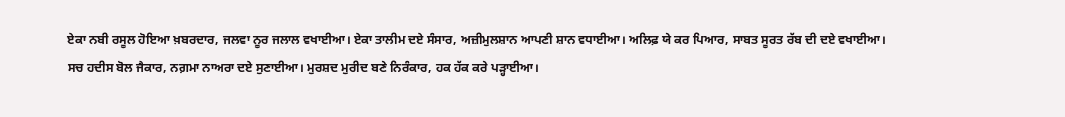ਏਕਾ ਨਬੀ ਰਸੂਲ ਹੋਇਆ ਖ਼ਬਰਦਾਰ, ਜਲਵਾ ਨੂਰ ਜਲਾਲ ਵਖਾਈਆ। ਏਕਾ ਤਾਲੀਮ ਦਏ ਸੰਸਾਰ, ਅਜ਼ੀਮੁਲਸ਼ਾਨ ਆਪਣੀ ਸ਼ਾਨ ਵਧਾਈਆ। ਅਲਿਫ਼ ਯੇ ਕਰ ਪਿਆਰ, ਸਾਬਤ ਸੂਰਤ ਰੱਬ ਦੀ ਦਏ ਵਖਾਈਆ। ਸਚ ਹਦੀਸ ਬੋਲ ਜੈਕਾਰ, ਨਗ਼ਮਾ ਨਾਅਰਾ ਦਏ ਸੁਣਾਈਆ। ਮੁਰਸ਼ਦ ਮੁਰੀਦ ਬਣੇ ਨਿਰੰਕਾਰ, ਹਕ ਹੱਕ ਕਰੇ ਪੜ੍ਹਾਈਆ।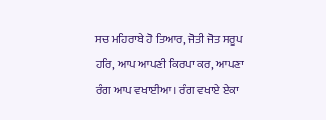ਸਚ ਮਹਿਰਾਬੇ ਹੋ ਤਿਆਰ, ਜੋਤੀ ਜੋਤ ਸਰੂਪ ਹਰਿ, ਆਪ ਆਪਣੀ ਕਿਰਪਾ ਕਰ, ਆਪਣਾ ਰੰਗ ਆਪ ਵਖਾਈਆ। ਰੰਗ ਵਖਾਏ ਏਕਾ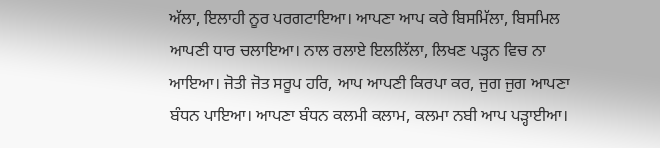ਅੱਲਾ, ਇਲਾਹੀ ਨੂਰ ਪਰਗਟਾਇਆ। ਆਪਣਾ ਆਪ ਕਰੇ ਬਿਸਮਿੱਲਾ, ਬਿਸਮਿਲ ਆਪਣੀ ਧਾਰ ਚਲਾਇਆ। ਨਾਲ ਰਲਾਏ ਇਲਲਿੱਲਾ, ਲਿਖਣ ਪੜ੍ਹਨ ਵਿਚ ਨਾ ਆਇਆ। ਜੋਤੀ ਜੋਤ ਸਰੂਪ ਹਰਿ, ਆਪ ਆਪਣੀ ਕਿਰਪਾ ਕਰ, ਜੁਗ ਜੁਗ ਆਪਣਾ ਬੰਧਨ ਪਾਇਆ। ਆਪਣਾ ਬੰਧਨ ਕਲਮੀ ਕਲਾਮ, ਕਲਮਾ ਨਬੀ ਆਪ ਪੜ੍ਹਾਈਆ।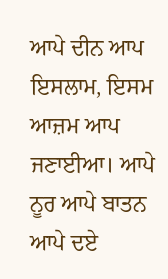ਆਪੇ ਦੀਨ ਆਪ ਇਸਲਾਮ, ਇਸਮ ਆਜ਼ਮ ਆਪ ਜਣਾਈਆ। ਆਪੇ ਨੂਰ ਆਪੇ ਬਾਤਨ ਆਪੇ ਦਏ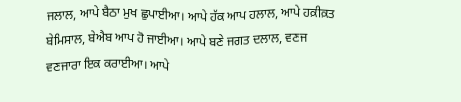ਜਲਾਲ, ਆਪੇ ਬੈਠਾ ਮੁਖ ਛੁਪਾਈਆ। ਆਪੇ ਹੱਕ ਆਪ ਹਲਾਲ, ਆਪੇ ਹਕ਼ੀਕ਼ਤ ਬੇਮਿਸਾਲ, ਬੇਐਬ ਆਪ ਹੋ ਜਾਈਆ। ਆਪੇ ਬਣੇ ਜਗਤ ਦਲਾਲ, ਵਣਜ ਵਣਜਾਰਾ ਇਕ ਕਰਾਈਆ। ਆਪੇ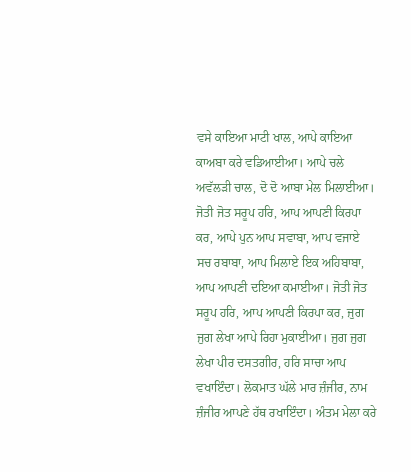ਵਸੇ ਕਾਇਆ ਮਾਟੀ ਖਾਲ, ਆਪੇ ਕਾਇਆ ਕਾਅਬਾ ਕਰੇ ਵਡਿਆਈਆ। ਆਪੇ ਚਲੇ ਅਵੱਲੜੀ ਚਾਲ, ਦੋ ਦੋ ਆਬਾ ਮੇਲ ਮਿਲਾਈਆ। ਜੋਤੀ ਜੋਤ ਸਰੂਪ ਹਰਿ, ਆਪ ਆਪਣੀ ਕਿਰਪਾ ਕਰ, ਆਪੇ ਪੁਨ ਆਪ ਸਵਾਬਾ, ਆਪ ਵਜਾਏ ਸਚ ਰਬਾਬਾ, ਆਪ ਮਿਲਾਏ ਇਕ ਅਹਿਬਾਬਾ, ਆਪ ਆਪਣੀ ਦਇਆ ਕਮਾਈਆ। ਜੋਤੀ ਜੋਤ ਸਰੂਪ ਹਰਿ, ਆਪ ਆਪਣੀ ਕਿਰਪਾ ਕਰ, ਜੁਗ ਜੁਗ ਲੇਖਾ ਆਪੇ ਰਿਹਾ ਮੁਕਾਈਆ। ਜੁਗ ਜੁਗ ਲੇਖਾ ਪੀਰ ਦਸਤਗੀਰ, ਹਰਿ ਸਾਚਾ ਆਪ ਵਖਾਇੰਦਾ। ਲੋਕਮਾਤ ਘੱਲੇ ਮਾਰ ਜ਼ੰਜੀਰ, ਨਾਮ ਜ਼ੰਜੀਰ ਆਪਣੇ ਹੱਥ ਰਖਾਇੰਦਾ। ਅੰਤਮ ਮੇਲਾ ਕਰੇ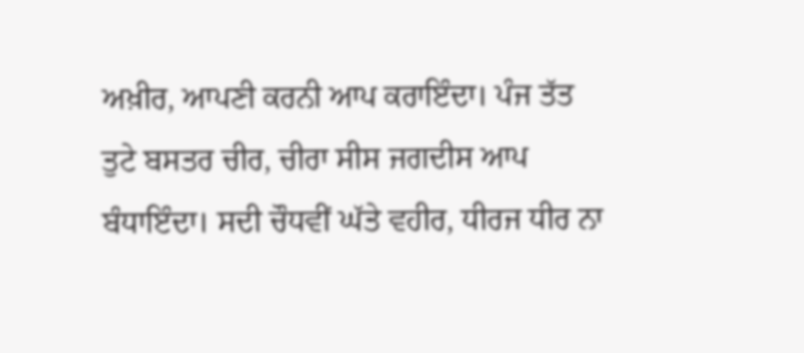ਅਖ਼ੀਰ, ਆਪਣੀ ਕਰਨੀ ਆਪ ਕਰਾਇੰਦਾ। ਪੰਜ ਤੱਤ ਤੁਟੇ ਬਸਤਰ ਚੀਰ, ਚੀਰਾ ਸੀਸ ਜਗਦੀਸ ਆਪ ਬੰਧਾਇੰਦਾ। ਸਦੀ ਚੌਧਵੀਂ ਘੱਤੇ ਵਹੀਰ, ਧੀਰਜ ਧੀਰ ਨਾ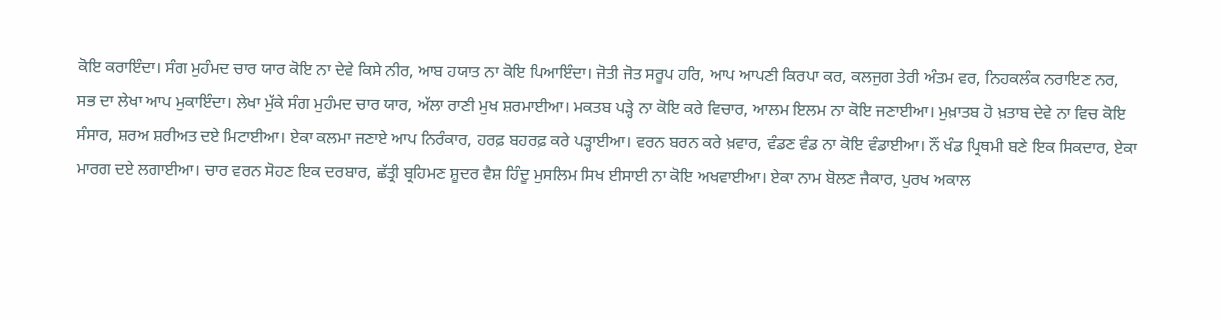ਕੋਇ ਕਰਾਇੰਦਾ। ਸੰਗ ਮੁਹੰਮਦ ਚਾਰ ਯਾਰ ਕੋਇ ਨਾ ਦੇਵੇ ਕਿਸੇ ਨੀਰ, ਆਬ ਹਯਾਤ ਨਾ ਕੋਇ ਪਿਆਇੰਦਾ। ਜੋਤੀ ਜੋਤ ਸਰੂਪ ਹਰਿ, ਆਪ ਆਪਣੀ ਕਿਰਪਾ ਕਰ, ਕਲਜੁਗ ਤੇਰੀ ਅੰਤਮ ਵਰ, ਨਿਹਕਲੰਕ ਨਰਾਇਣ ਨਰ, ਸਭ ਦਾ ਲੇਖਾ ਆਪ ਮੁਕਾਇੰਦਾ। ਲੇਖਾ ਮੁੱਕੇ ਸੰਗ ਮੁਹੰਮਦ ਚਾਰ ਯਾਰ, ਅੱਲਾ ਰਾਣੀ ਮੁਖ ਸ਼ਰਮਾਈਆ। ਮਕਤਬ ਪੜ੍ਹੇ ਨਾ ਕੋਇ ਕਰੇ ਵਿਚਾਰ, ਆਲਮ ਇਲਮ ਨਾ ਕੋਇ ਜਣਾਈਆ। ਮੁਖ਼ਾਤਬ ਹੋ ਖ਼ਤਾਬ ਦੇਵੇ ਨਾ ਵਿਚ ਕੋਇ ਸੰਸਾਰ, ਸ਼ਰਅ ਸ਼ਰੀਅਤ ਦਏ ਮਿਟਾਈਆ। ਏਕਾ ਕਲਮਾ ਜਣਾਏ ਆਪ ਨਿਰੰਕਾਰ, ਹਰਫ਼ ਬਹਰਫ਼ ਕਰੇ ਪੜ੍ਹਾਈਆ। ਵਰਨ ਬਰਨ ਕਰੇ ਖ਼ਵਾਰ, ਵੰਡਣ ਵੰਡ ਨਾ ਕੋਇ ਵੰਡਾਈਆ। ਨੌਂ ਖੰਡ ਪ੍ਰਿਥਮੀ ਬਣੇ ਇਕ ਸਿਕਦਾਰ, ਏਕਾ ਮਾਰਗ ਦਏ ਲਗਾਈਆ। ਚਾਰ ਵਰਨ ਸੋਹਣ ਇਕ ਦਰਬਾਰ, ਛੱਤ੍ਰੀ ਬ੍ਰਹਿਮਣ ਸ਼ੂਦਰ ਵੈਸ਼ ਹਿੰਦੂ ਮੁਸਲਿਮ ਸਿਖ ਈਸਾਈ ਨਾ ਕੋਇ ਅਖਵਾਈਆ। ਏਕਾ ਨਾਮ ਬੋਲਣ ਜੈਕਾਰ, ਪੁਰਖ ਅਕਾਲ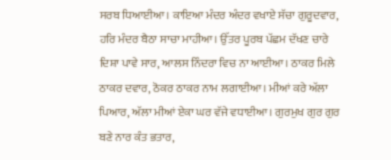ਸਰਬ ਧਿਆਈਆ। ਕਾਇਆ ਮੰਦਰ ਅੰਦਰ ਵਖਾਏ ਸੱਚਾ ਗੁਰੂਦਵਾਰ, ਹਰਿ ਮੰਦਰ ਬੈਠਾ ਸਾਚਾ ਮਾਹੀਆ। ਉੱਤਰ ਪੂਰਬ ਪੱਛਮ ਦੱਖਣ ਚਾਰੇ ਦਿਸ਼ਾ ਪਾਵੇ ਸਾਰ, ਆਲਸ ਨਿੰਦਰਾ ਵਿਚ ਨਾ ਆਈਆ। ਠਾਕਰ ਮਿਲੇ ਠਾਕਰ ਦਵਾਰ, ਠੋਕਰ ਠਾਕਰ ਨਾਮ ਲਗਾਈਆ। ਮੀਆਂ ਕਰੇ ਅੱਲਾ ਪਿਆਰ, ਅੱਲਾ ਮੀਆਂ ਏਕਾ ਘਰ ਵੱਜੇ ਵਧਾਈਆ। ਗੁਰਮੁਖ ਗੁਰ ਗੁਰ ਬਣੇ ਨਾਰ ਕੰਤ ਭਤਾਰ,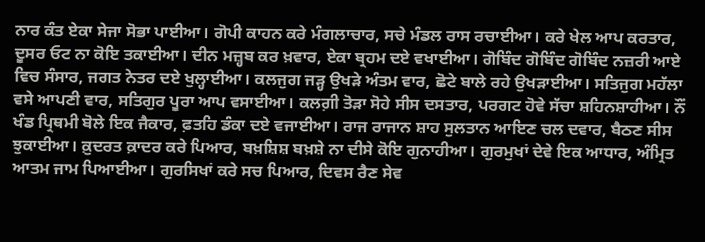ਨਾਰ ਕੰਤ ਏਕਾ ਸੇਜਾ ਸੋਭਾ ਪਾਈਆ। ਗੋਪੀ ਕਾਹਨ ਕਰੇ ਮੰਗਲਾਚਾਰ, ਸਚੇ ਮੰਡਲ ਰਾਸ ਰਚਾਈਆ। ਕਰੇ ਖੇਲ ਆਪ ਕਰਤਾਰ, ਦੂਸਰ ਓਟ ਨਾ ਕੋਇ ਤਕਾਈਆ। ਦੀਨ ਮਜ਼੍ਹਬ ਕਰ ਖ਼ਵਾਰ, ਏਕਾ ਬ੍ਰਹਮ ਦਏ ਵਖਾਈਆ। ਗੋਬਿੰਦ ਗੋਬਿੰਦ ਗੋਬਿੰਦ ਨਜ਼ਰੀ ਆਏ ਵਿਚ ਸੰਸਾਰ, ਜਗਤ ਨੇਤਰ ਦਏ ਖੁਲ੍ਹਾਈਆ। ਕਲਜੁਗ ਜੜ੍ਹ ਉਖੜੇ ਅੰਤਮ ਵਾਰ, ਛੋਟੇ ਬਾਲੇ ਰਹੇ ਉਖੜਾਈਆ। ਸਤਿਜੁਗ ਮਹੱਲਾ ਵਸੇ ਆਪਣੀ ਵਾਰ, ਸਤਿਗੁਰ ਪੂਰਾ ਆਪ ਵਸਾਈਆ। ਕਲਗ਼ੀ ਤੋੜਾ ਸੋਹੇ ਸੀਸ ਦਸਤਾਰ, ਪਰਗਟ ਹੋਵੇ ਸੱਚਾ ਸ਼ਹਿਨਸ਼ਾਹੀਆ। ਨੌਂ ਖੰਡ ਪ੍ਰਿਥਮੀ ਬੋਲੇ ਇਕ ਜੈਕਾਰ, ਫ਼ਤਹਿ ਡੰਕਾ ਦਏ ਵਜਾਈਆ। ਰਾਜ ਰਾਜਾਨ ਸ਼ਾਹ ਸੁਲਤਾਨ ਆਇਣ ਚਲ ਦਵਾਰ, ਬੈਠਣ ਸੀਸ ਝੁਕਾਈਆ। ਕ਼ੁਦਰਤ ਕ਼ਾਦਰ ਕਰੇ ਪਿਆਰ, ਬਖ਼ਸ਼ਿਸ਼ ਬਖ਼ਸ਼ੇ ਨਾ ਦੀਸੇ ਕੋਇ ਗੁਨਾਹੀਆ। ਗੁਰਮੁਖਾਂ ਦੇਵੇ ਇਕ ਆਧਾਰ, ਅੰਮ੍ਰਿਤ ਆਤਮ ਜਾਮ ਪਿਆਈਆ। ਗੁਰਸਿਖਾਂ ਕਰੇ ਸਚ ਪਿਆਰ, ਦਿਵਸ ਰੈਣ ਸੇਵ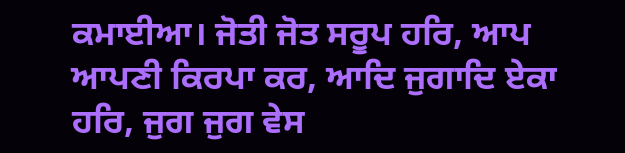ਕਮਾਈਆ। ਜੋਤੀ ਜੋਤ ਸਰੂਪ ਹਰਿ, ਆਪ ਆਪਣੀ ਕਿਰਪਾ ਕਰ, ਆਦਿ ਜੁਗਾਦਿ ਏਕਾ ਹਰਿ, ਜੁਗ ਜੁਗ ਵੇਸ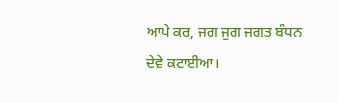ਆਪੇ ਕਰ, ਜਗ ਜੁਗ ਜਗਤ ਬੰਧਨ ਦੇਵੇ ਕਟਾਈਆ।